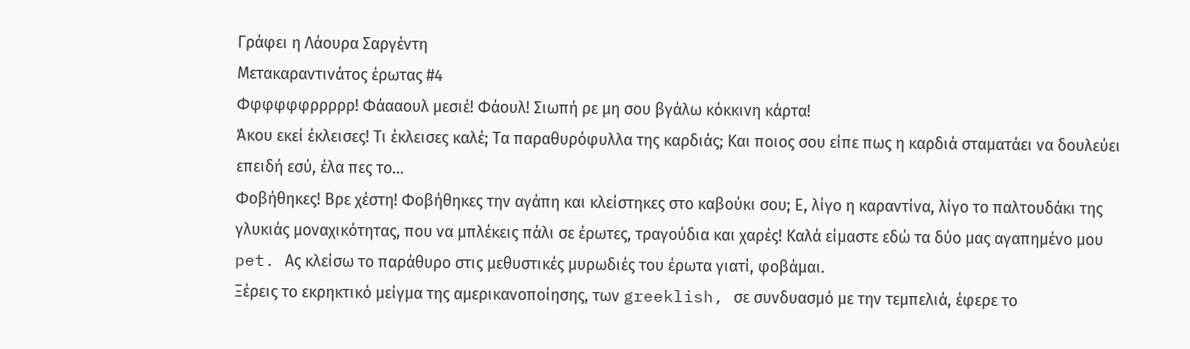Γράφει η Λάουρα Σαργέντη
Μετακαραντινάτος έρωτας #4
Φφφφφφρρρρρ! Φάααουλ μεσιέ! Φάουλ! Σιωπή ρε μη σου βγάλω κόκκινη κάρτα!
Άκου εκεί έκλεισες! Τι έκλεισες καλέ; Τα παραθυρόφυλλα της καρδιάς; Και ποιος σου είπε πως η καρδιά σταματάει να δουλεύει επειδή εσύ, έλα πες το…
Φοβήθηκες! Βρε χέστη! Φοβήθηκες την αγάπη και κλείστηκες στο καβούκι σου; Ε, λίγο η καραντίνα, λίγο το παλτουδάκι της γλυκιάς μοναχικότητας, που να μπλέκεις πάλι σε έρωτες, τραγούδια και χαρές! Καλά είμαστε εδώ τα δύο μας αγαπημένο μου pet. Ας κλείσω το παράθυρο στις μεθυστικές μυρωδιές του έρωτα γιατί, φοβάμαι.
Ξέρεις το εκρηκτικό μείγμα της αμερικανοποίησης, των greeklish, σε συνδυασμό με την τεμπελιά, έφερε το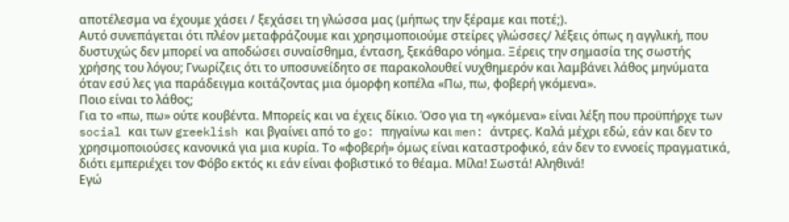αποτέλεσμα να έχουμε χάσει / ξεχάσει τη γλώσσα μας (μήπως την ξέραμε και ποτέ;).
Αυτό συνεπάγεται ότι πλέον μεταφράζουμε και χρησιμοποιούμε στείρες γλώσσες/ λέξεις όπως η αγγλική, που δυστυχώς δεν μπορεί να αποδώσει συναίσθημα, ένταση, ξεκάθαρο νόημα. Ξέρεις την σημασία της σωστής χρήσης του λόγου; Γνωρίζεις ότι το υποσυνείδητο σε παρακολουθεί νυχθημερόν και λαμβάνει λάθος μηνύματα όταν εσύ λες για παράδειγμα κοιτάζοντας μια όμορφη κοπέλα «Πω, πω, φοβερή γκόμενα».
Ποιο είναι το λάθος;
Για το «πω, πω» ούτε κουβέντα. Μπορείς και να έχεις δίκιο. Όσο για τη «γκόμενα» είναι λέξη που προϋπήρχε των social και των greeklish και βγαίνει από το go: πηγαίνω και men: άντρες. Καλά μέχρι εδώ, εάν και δεν το χρησιμοποιούσες κανονικά για μια κυρία. Το «φοβερή» όμως είναι καταστροφικό, εάν δεν το εννοείς πραγματικά, διότι εμπεριέχει τον Φόβο εκτός κι εάν είναι φοβιστικό το θέαμα. Μίλα! Σωστά! Αληθινά!
Εγώ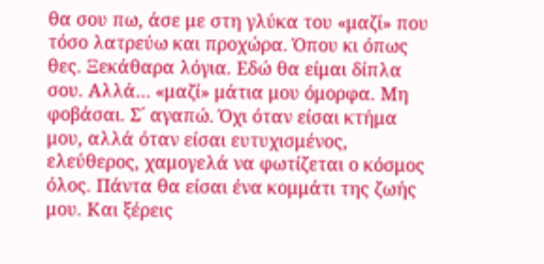θα σου πω, άσε με στη γλύκα του «μαζί» που τόσο λατρεύω και προχώρα. Όπου κι όπως θες. Ξεκάθαρα λόγια. Εδώ θα είμαι δίπλα σου. Αλλά… «μαζί» μάτια μου όμορφα. Μη φοβάσαι. Σ΄ αγαπώ. Όχι όταν είσαι κτήμα μου, αλλά όταν είσαι ευτυχισμένος, ελεύθερος, χαμογελά να φωτίζεται ο κόσμος όλος. Πάντα θα είσαι ένα κομμάτι της ζωής μου. Και ξέρεις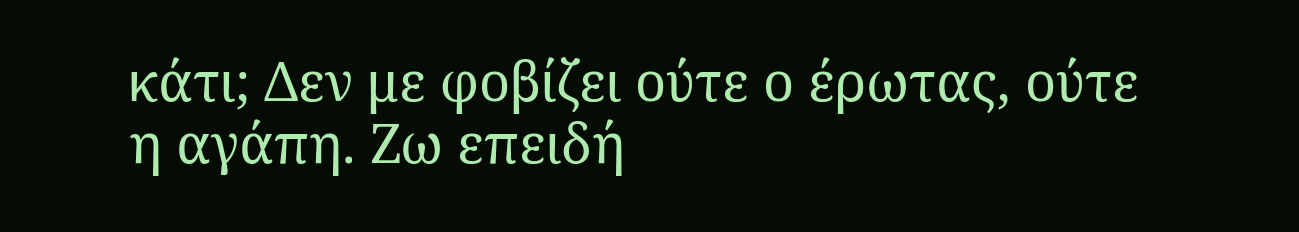κάτι; Δεν με φοβίζει ούτε ο έρωτας, ούτε η αγάπη. Ζω επειδή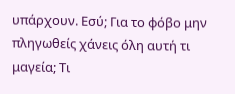υπάρχουν. Εσύ; Για το φόβο μην πληγωθείς χάνεις όλη αυτή τι μαγεία; Τι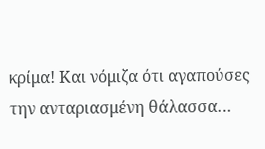κρίμα! Και νόμιζα ότι αγαπούσες την ανταριασμένη θάλασσα…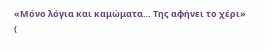«Μόνο λόγια και καμώματα… Της αφήνει το χέρι»
(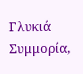Γλυκιά Συμμορία,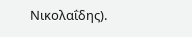Νικολαΐδης).